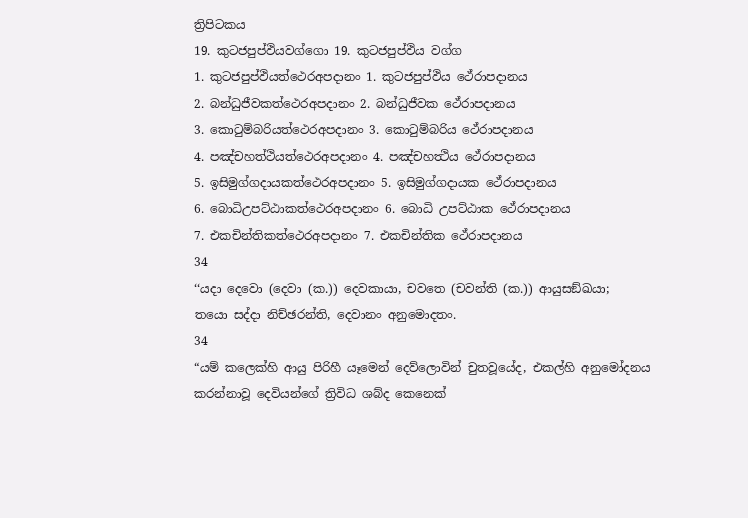ත්‍රිපිටකය
19. කුටජපුප්ඵියවග්ගො 19. කුටජපුප්ඵිය වග්ග
1. කුටජපුප්ඵියත්ථෙරඅපදානං 1. කුටජපුප්ඵිය ථේරාපදානය
2. බන්ධුජීවකත්ථෙරඅපදානං 2. බන්ධුජීවක ථේරාපදානය
3. කොටුම්බරියත්ථෙරඅපදානං 3. කොටුම්බරිය ථේරාපදානය
4. පඤ්චහත්ථියත්ථෙරඅපදානං 4. පඤ්චහත්‍ථිය ථේරාපදානය
5. ඉසිමුග්ගදායකත්ථෙරඅපදානං 5. ඉසිමුග්ගදායක ථේරාපදානය
6. බොධිඋපට්ඨාකත්ථෙරඅපදානං 6. බොධි උපට්ඨාක ථේරාපදානය
7. එකචින්තිකත්ථෙරඅපදානං 7. එකචින්තික ථේරාපදානය
34
‘‘යදා දෙවො (දෙවා (ක.)) දෙවකායා, චවතෙ (චවන්ති (ක.)) ආයුසඞ්ඛයා;
තයො සද්දා නිච්ඡරන්ති, දෙවානං අනුමොදතං.
34
“යම් කලෙක්හි ආයු පිරිහී යෑමෙන් දෙව්ලොවින් චුතවූයේද, එකල්හි අනුමෝදනය කරන්නාවූ දෙවියන්ගේ ත්‍රිවිධ ශබ්ද කෙනෙක්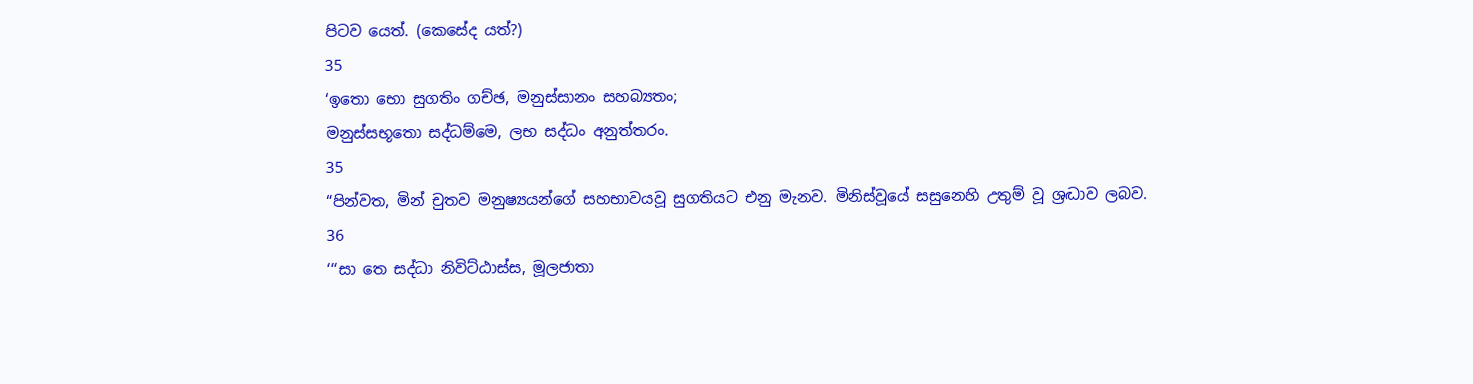පිටව යෙත්. (කෙසේද යත්?)
35
‘ඉතො භො සුගතිං ගච්ඡ, මනුස්සානං සහබ්‍යතං;
මනුස්සභූතො සද්ධම්මෙ, ලභ සද්ධං අනුත්තරං.
35
“පින්වත, මින් චුතව මනුෂ්‍යයන්ගේ සහභාවයවූ සුගතියට එනු මැනව. මිනිස්වූයේ සසුනෙහි උතුම් වූ ශ්‍රද්‍ධාව ලබව.
36
‘‘‘සා තෙ සද්ධා නිවිට්ඨාස්ස, මූලජාතා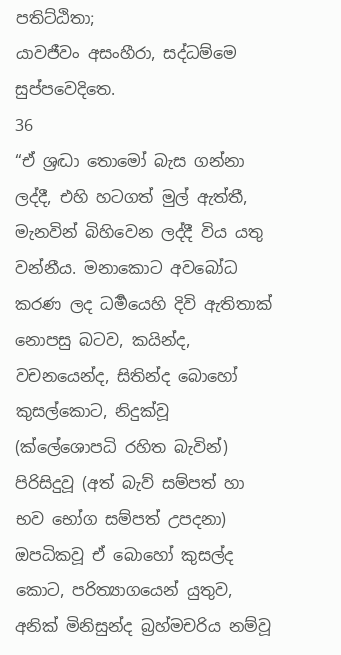පතිට්ඨිතා;
යාවජීවං අසංහීරා, සද්ධම්මෙ සුප්පවෙදිතෙ.
36
“ඒ ශ්‍රද්‍ධා තොමෝ බැස ගන්නා ලද්දී, එහි හටගත් මුල් ඇත්තී, මැනවින් බිහිවෙන ලද්දී විය යතු වන්නීය. මනාකොට අවබෝධ කරණ ලද ධර්‍මයෙහි දිවි ඇතිතාක් නොපසු බටව, කයින්ද, වචනයෙන්ද, සිතින්ද බොහෝ කුසල්කොට, නිදුක්වූ (ක්ලේශොපධි රහිත බැවින්) පිරිසිදුවූ (අත් බැව් සම්පත් හා භව භෝග සම්පත් උපදනා) ඔපධිකවූ ඒ බොහෝ කුසල්ද කොට, පරිත්‍යාගයෙන් යුතුව, අනික් මිනිසුන්ද බ්‍රහ්මචරිය නම්වූ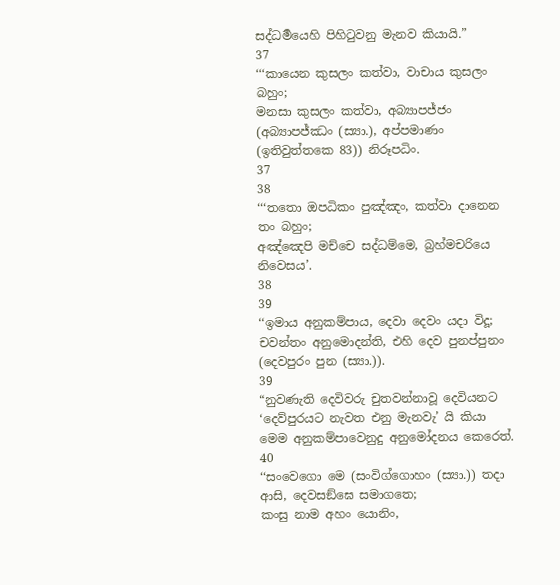සද්ධර්‍මයෙහි පිහිටුවනු මැනව කියායි.”
37
‘‘‘කායෙන කුසලං කත්වා, වාචාය කුසලං බහුං;
මනසා කුසලං කත්වා, අබ්‍යාපජ්ජං (අබ්‍යාපජ්ඣං (ස්‍යා.), අප්පමාණං (ඉතිවුත්තකෙ 83)) නිරූපධිං.
37
38
‘‘‘තතො ඔපධිකං පුඤ්ඤං, කත්වා දානෙන තං බහුං;
අඤ්ඤෙපි මච්චෙ සද්ධම්මෙ, බ්‍රහ්මචරියෙ නිවෙසය’.
38
39
‘‘ඉමාය අනුකම්පාය, දෙවා දෙවං යදා විදූ;
චවන්තං අනුමොදන්ති, එහි දෙව පුනප්පුනං (දෙවපුරං පුන (ස්‍යා.)).
39
“නුවණැති දෙවිවරු චුතවන්නාවූ දෙවියනට ‘දෙව්පුරයට නැවත එනු මැනවැ’ යි කියා මෙම අනුකම්පාවෙනුදු අනුමෝදනය කෙරෙත්.
40
‘‘සංවෙගො මෙ (සංවිග්ගොහං (ස්‍යා.)) තදා ආසි, දෙවසඞ්ඝෙ සමාගතෙ;
කංසු නාම අහං යොනිං,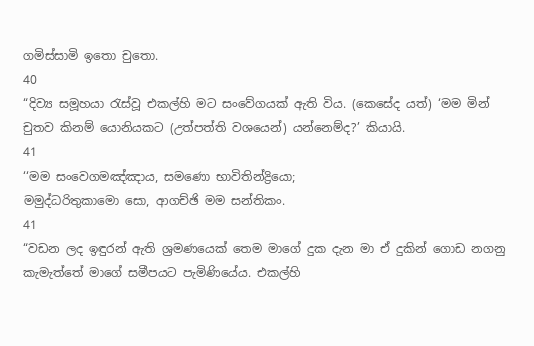ගමිස්සාමි ඉතො චුතො.
40
“දිව්‍ය සමූහයා රැස්වූ එකල්හි මට සංවේගයක් ඇති විය. (කෙසේද යත්) ‘මම මින් චුතව කිනම් යොනියකට (උත්පත්ති වශයෙන්) යන්නෙම්ද?’ කියායි.
41
‘‘මම සංවෙගමඤ්ඤාය, සමණො භාවිතින්ද්‍රියො;
මමුද්ධරිතුකාමො සො, ආගච්ඡි මම සන්තිකං.
41
“වඩන ලද ඉඳුරන් ඇති ශ්‍රමණයෙක් තෙම මාගේ දුක දැන මා ඒ දුකින් ගොඩ නගනු කැමැත්තේ මාගේ සමීපයට පැමිණියේය. එකල්හි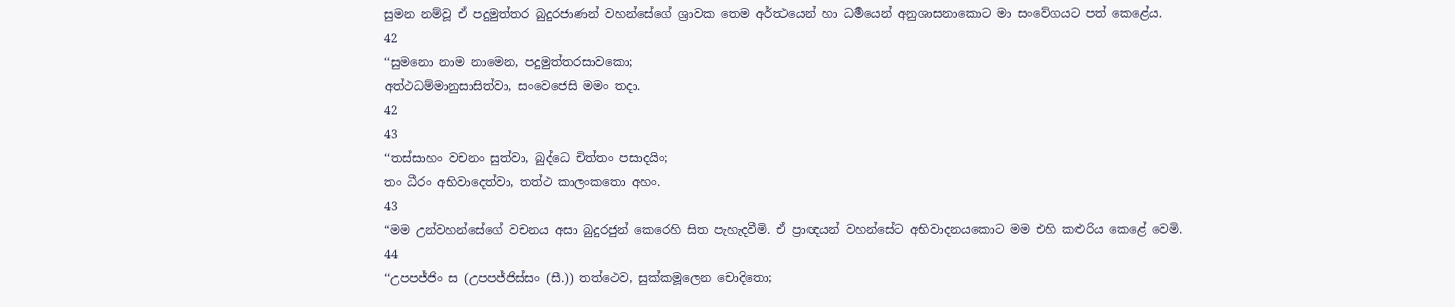සුමන නම්වූ ඒ පදුමුත්තර බුදුරජාණන් වහන්සේගේ ශ්‍රාවක තෙම අර්ත්‍ථයෙන් හා ධර්‍මයෙන් අනුශාසනාකොට මා සංවේගයට පත් කෙළේය.
42
‘‘සුමනො නාම නාමෙන, පදුමුත්තරසාවකො;
අත්ථධම්මානුසාසිත්වා, සංවෙජෙසි මමං තදා.
42
43
‘‘තස්සාහං වචනං සුත්වා, බුද්ධෙ චිත්තං පසාදයිං;
තං ධීරං අභිවාදෙත්වා, තත්ථ කාලංකතො අහං.
43
“මම උන්වහන්සේගේ වචනය අසා බුදුරජුන් කෙරෙහි සිත පැහැදවීමි. ඒ ප්‍රාඥයන් වහන්සේට අභිවාදනයකොට මම එහි කළුරිය කෙළේ වෙමි.
44
‘‘උපපජ්ජිං ස (උපපජ්ජිස්සං (සී.)) තත්ථෙව, සුක්කමූලෙන චොදිතො;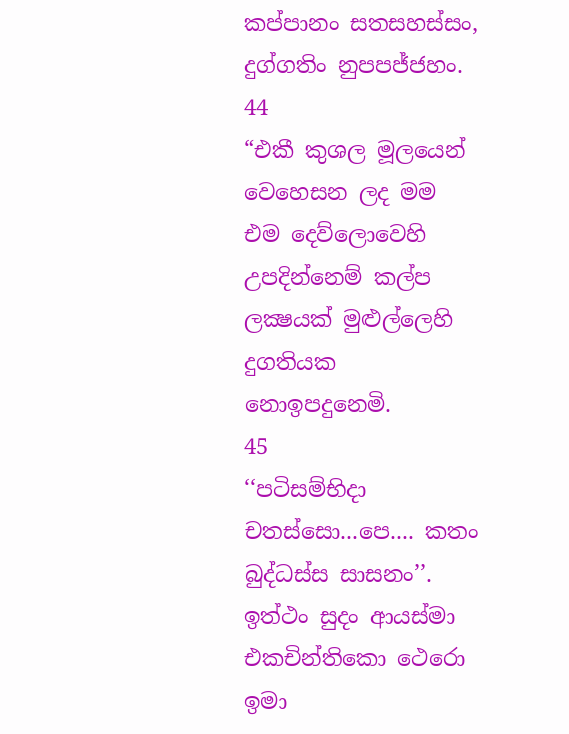කප්පානං සතසහස්සං, දුග්ගතිං නුපපජ්ජහං.
44
“එකී කුශල මූලයෙන් වෙහෙසන ලද මම එම දෙව්ලොවෙහි උපදින්නෙම් කල්ප ලක්‍ෂයක් මුළුල්ලෙහි දුගතියක නොඉපදුනෙමි.
45
‘‘පටිසම්භිදා චතස්සො...පෙ.... කතං බුද්ධස්ස සාසනං’’.
ඉත්ථං සුදං ආයස්මා එකචින්තිකො ථෙරො ඉමා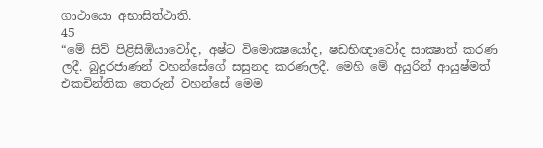ගාථායො අභාසිත්ථාති.
45
“මේ සිව් පිළිසිඹියාවෝද, අෂ්ට විමොක්‍ෂයෝද, ෂඩභිඥාවෝද සාක්‍ෂාත් කරණ ලදී. බුදුරජාණන් වහන්සේගේ සසුනද කරණලදී. මෙහි මේ අයුරින් ආයුෂ්මත් එකචින්තික තෙරුන් වහන්සේ මෙම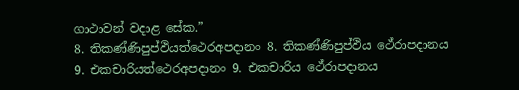ගාථාවන් වදාළ සේක.”
8. තිකණ්ණිපුප්ඵියත්ථෙරඅපදානං 8. තිකණ්ණිපුප්ඵිය ථේරාපදානය
9. එකචාරියත්ථෙරඅපදානං 9. එකචාරිය ථේරාපදානය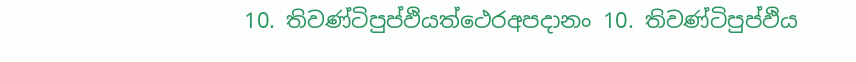10. තිවණ්ටිපුප්ඵියත්ථෙරඅපදානං 10. තිවණ්ටිපුප්ඵිය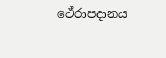ථේරාපදානය